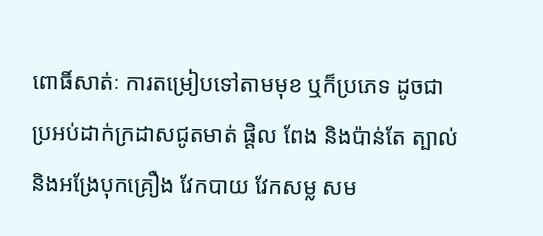ពោធិ៍សាត់ៈ ការតម្រៀបទៅតាមមុខ ឬក៏ប្រភេទ ដូចជា ប្រអប់ដាក់ក្រដាសជូតមាត់ ផ្តិល ពែង និងប៉ាន់តែ ត្បាល់ និងអង្រែបុកគ្រឿង វែកបាយ វែកសម្ល សម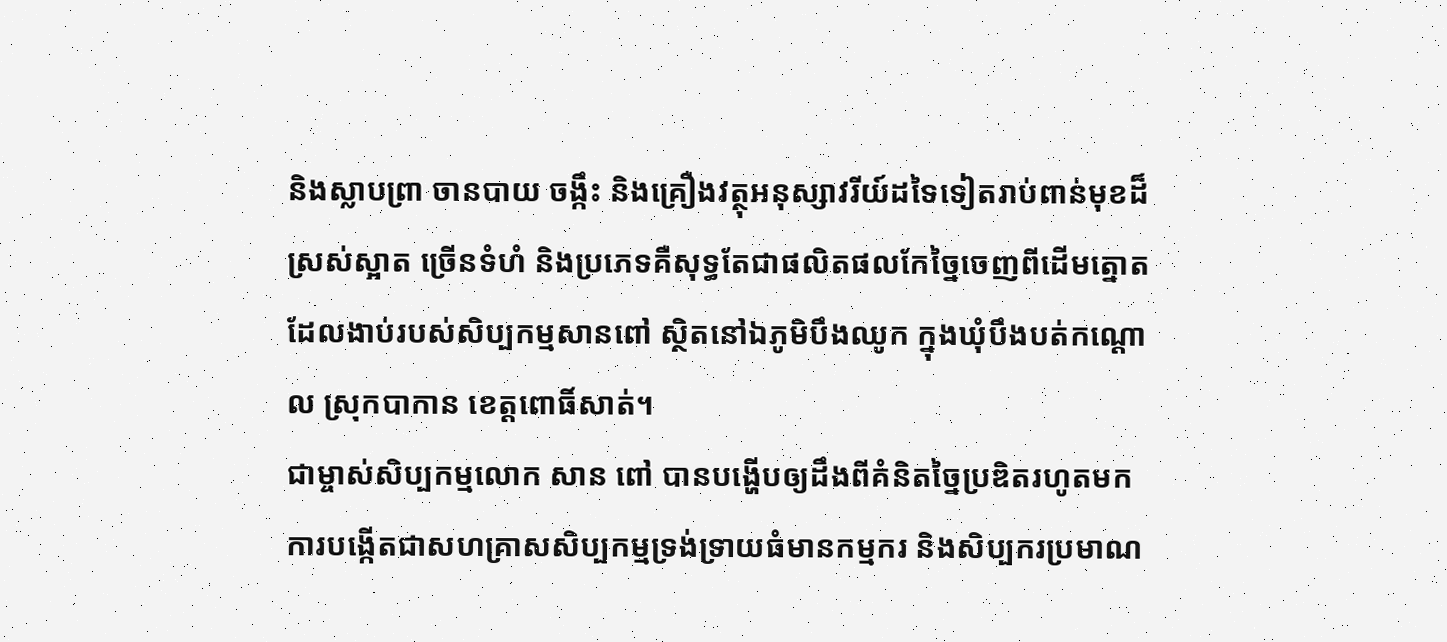និងស្លាបព្រា ចានបាយ ចង្កឹះ និងគ្រឿងវត្ថុអនុស្សាវរីយ៍ដទៃទៀតរាប់ពាន់មុខដ៏ស្រស់ស្អាត ច្រើនទំហំ និងប្រភេទគឺសុទ្ធតែជាផលិតផលកែច្នៃចេញពីដើមត្នោតដែលងាប់របស់សិប្បកម្មសានពៅ ស្ថិតនៅឯភូមិបឹងឈូក ក្នុងឃុំបឹងបត់កណ្តោល ស្រុកបាកាន ខេត្តពោធិ៍សាត់។
ជាម្ចាស់សិប្បកម្មលោក សាន ពៅ បានបង្ហើបឲ្យដឹងពីគំនិតច្នៃប្រឌិតរហូតមកការបង្កើតជាសហគ្រាសសិប្បកម្មទ្រង់ទ្រាយធំមានកម្មករ និងសិប្បករប្រមាណ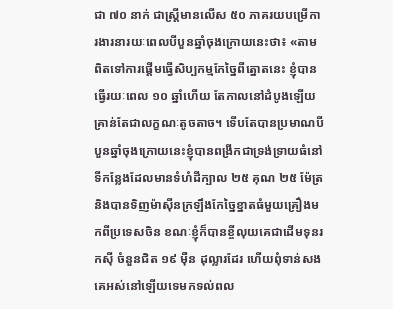ជា ៧០ នាក់ ជាស្រ្តីមានលើស ៥០ ភាគរយបម្រើការងារនារយៈពេលបីបួនឆ្នាំចុងក្រោយនេះថា៖ «តាមពិតទៅការផ្តើមធ្វើសិប្បកម្មកែច្នៃពីត្នោតនេះ ខ្ញុំបានធ្វើរយៈពេល ១០ ឆ្នាំហើយ តែកាលនៅដំបូងឡើយគ្រាន់តែជាលក្ខណៈតូចតាច។ ទើបតែបានប្រមាណបីបួនឆ្នាំចុងក្រោយនេះខ្ញុំបានពង្រីកជាទ្រង់ទ្រាយធំនៅទីកន្លែងដែលមានទំហំដីក្បាល ២៥ គុណ ២៥ ម៉ែត្រ និងបានទិញម៉ាស៊ីនក្រឡឹងកែច្នៃខ្នាតធំមួយគ្រឿងមកពីប្រទេសចិន ខណៈខ្ញុំក៏បានខ្ចីលុយគេជាដើមទុនរកស៊ី ចំនួនជិត ១៩ ម៉ឺន ដុល្លារដែរ ហើយពុំទាន់សងគេអស់នៅឡើយទេមកទល់ពល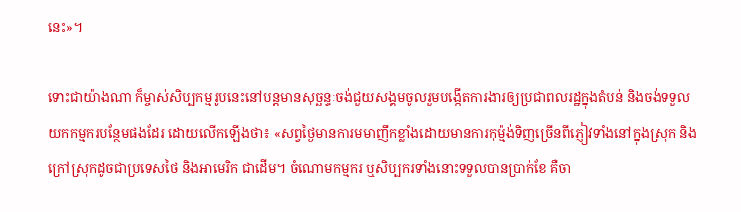នេះ»។

ទោះជាយ៉ាងណា ក៏ម្ចាស់សិប្បកម្មរូបនេះនៅបន្តមានសុច្ឆន្ទៈចង់ជួយសង្គមចូលរួមបង្កើតការងារឲ្យប្រជាពលរដ្ឋក្នុងតំបន់ និងចង់ទទួលយកកម្មករបន្ថែមផងដែរ ដោយលើកឡើងថា៖ «សព្វថ្ងៃមានការមមាញឹកខ្លាំងដោយមានការកុម្ម៉ង់ទិញច្រើនពីភ្ញៀវទាំងនៅក្នុងស្រុក និងក្រៅស្រុកដូចជាប្រទេសថៃ និងអាមេរិក ជាដើម។ ចំណោមកម្មករ ឬសិប្បករទាំងនោះទទួលបានប្រាក់ខែ គឺចា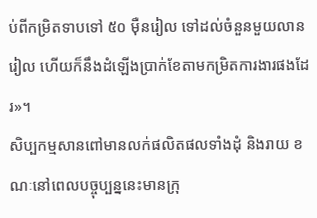ប់ពីកម្រិតទាបទៅ ៥០ ម៉ឺនរៀល ទៅដល់ចំនួនមួយលានរៀល ហើយក៏នឹងដំឡើងប្រាក់ខែតាមកម្រិតការងារផងដែរ»។
សិប្បកម្មសានពៅមានលក់ផលិតផលទាំងដុំ និងរាយ ខណៈនៅពេលបច្ចុប្បន្ននេះមានក្រុ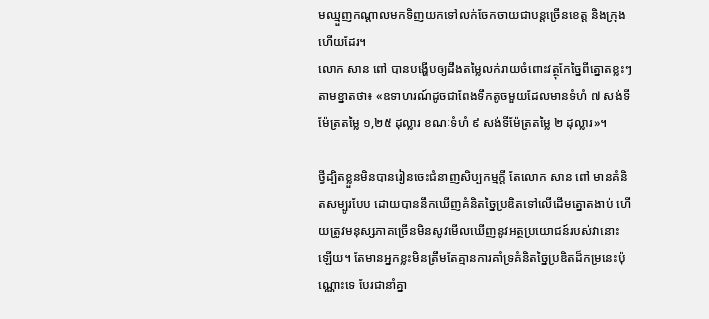មឈ្មួញកណ្តាលមកទិញយកទៅលក់ចែកចាយជាបន្តច្រើនខេត្ត និងក្រុងហើយដែរ។
លោក សាន ពៅ បានបង្ហើបឲ្យដឹងតម្លៃលក់រាយចំពោះវត្ថុកែច្នៃពីត្នោតខ្លះៗតាមខ្នាតថា៖ «ឧទាហរណ៍ដូចជាពែងទឹកតូចមួយដែលមានទំហំ ៧ សង់ទីម៉ែត្រតម្លៃ ១,២៥ ដុល្លារ ខណៈទំហំ ៩ សង់ទីម៉ែត្រតម្លៃ ២ ដុល្លារ»។

ថ្វីដ្បិតខ្លួនមិនបានរៀនចេះជំនាញសិប្បកម្មក្តី តែលោក សាន ពៅ មានគំនិតសម្បូរបែប ដោយបាននឹកឃើញគំនិតច្នៃប្រឌិតទៅលើដើមត្នោតងាប់ ហើយត្រូវមនុស្សភាគច្រើនមិនសូវមើលឃើញនូវអត្ថប្រយោជន៍របស់វានោះឡើយ។ តែមានអ្នកខ្លះមិនត្រឹមតែគ្មានការគាំទ្រគំនិតច្នៃប្រឌិតដ៏កម្រនេះប៉ុណ្ណោះទេ បែរជានាំគ្នា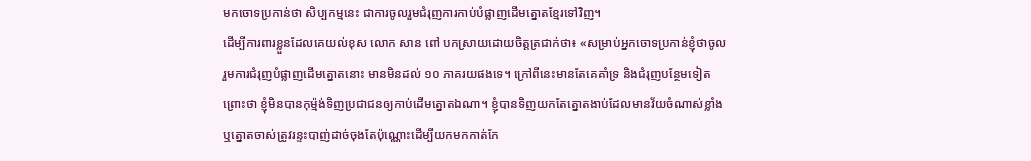មកចោទប្រកាន់ថា សិប្បកម្មនេះ ជាការចូលរួមជំរុញការកាប់បំផ្លាញដើមត្នោតខ្មែរទៅវិញ។
ដើម្បីការពារខ្លួនដែលគេយល់ខុស លោក សាន ពៅ បកស្រាយដោយចិត្តត្រជាក់ថា៖ «សម្រាប់អ្នកចោទប្រកាន់ខ្ញុំថាចូលរួមការជំរុញបំផ្លាញដើមត្នោតនោះ មានមិនដល់ ១០ ភាគរយផងទេ។ ក្រៅពីនេះមានតែគេគាំទ្រ និងជំរុញបន្ថែមទៀតព្រោះថា ខ្ញុំមិនបានកុម្ម៉ង់ទិញប្រជាជនឲ្យកាប់ដើមត្នោតឯណា។ ខ្ញុំបានទិញយកតែត្នោតងាប់ដែលមានវ័យចំណាស់ខ្លាំង ឬត្នោតចាស់ត្រូវរន្ទះបាញ់ដាច់ចុងតែប៉ុណ្ណោះដើម្បីយកមកកាត់កែ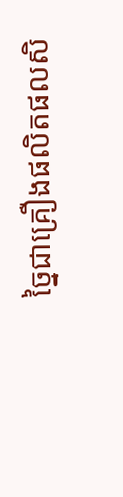ច្នៃជាគ្រឿងផលិតផលសិ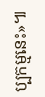ប្បកម្មនេះ»៕